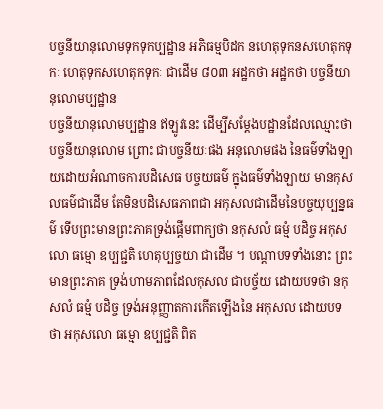បច្ចនីយានុលោមទុកទុកប្បដ្ឋាន អភិធម្មបិដក នហេតុទុកនសហេតុកទុកៈ ហេតុទុកសហេតុកទុកៈ ជាដើម ៨០៣ អដ្ឋកថា អដ្ឋកថា បច្ចនីយានុលោមប្បដ្ឋាន
បច្ចនីយានុលោមប្បដ្ឋាន ឥឡូវនេះ ដើម្បីសម្តែងបដ្ឋានដែលឈ្មោះថា បច្ចនីយានុលោម ព្រោះ ជាបច្ចនីយៈផង អនុលោមផង នៃធម៌ទាំងឡាយដោយអំណាចការបដិសេធ បច្ចយធម៌ ក្នុងធម៌ទាំងឡាយ មានកុសលធម៌ជាដើម តែមិនបដិសេធភាពជា អកុសលជាដើមនៃបច្ចយុប្បន្នធម៌ ទើបព្រះមានព្រះភាគទ្រង់ផ្តើមពាក្យថា នកុសលំ ធម្មំ បដិច្ច អកុសលោ ធម្មោ ឧប្បជ្ជតិ ហេតុប្បច្ចយា ជាដើម ។ បណ្តាបទទាំងនោះ ព្រះមានព្រះភាគ ទ្រង់ហាមភាពដែលកុសល ជាបច្ច័យ ដោយបទថា នកុសលំ ធម្មំ បដិច្ច ទ្រង់អនុញ្ញាតការកើតឡើងនៃ អកុសល ដោយបទថា អកុសលោ ធម្មោ ឧប្បជ្ជតិ ពិត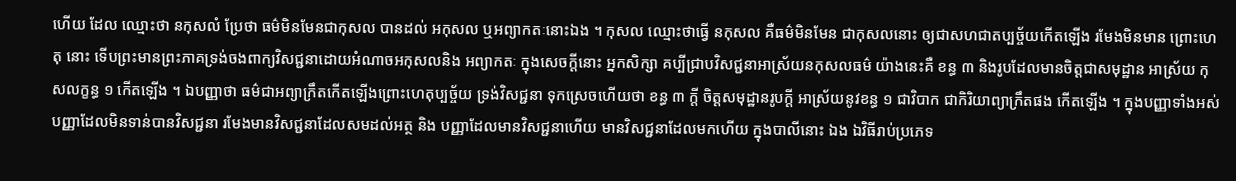ហើយ ដែល ឈ្មោះថា នកុសលំ ប្រែថា ធម៌មិនមែនជាកុសល បានដល់ អកុសល ឬអព្យាកតៈនោះឯង ។ កុសល ឈ្មោះថាធ្វើ នកុសល គឺធម៌មិនមែន ជាកុសលនោះ ឲ្យជាសហជាតប្បច្ច័យកើតឡើង រមែងមិនមាន ព្រោះហេតុ នោះ ទើបព្រះមានព្រះភាគទ្រង់ចងពាក្យវិសជ្ជនាដោយអំណាចអកុសលនិង អព្យាកតៈ ក្នុងសេចក្តីនោះ អ្នកសិក្សា គប្បីជ្រាបវិសជ្ជនាអាស្រ័យនកុសលធម៌ យ៉ាងនេះគឺ ខន្ធ ៣ និងរូបដែលមានចិត្តជាសមុដ្ឋាន អាស្រ័យ កុសលក្ខន្ធ ១ កើតឡើង ។ ឯបញ្ញាថា ធម៌ជាអព្យាក្រឹតកើតឡើងព្រោះហេតុប្បច្ច័យ ទ្រង់វិសជ្ជនា ទុកស្រេចហើយថា ខន្ធ ៣ ក្តី ចិត្តសមុដ្ឋានរូបក្តី អាស្រ័យនូវខន្ធ ១ ជាវិបាក ជាកិរិយាព្យាក្រឹតផង កើតឡើង ។ ក្នុងបញ្ញាទាំងអស់ បញ្ញាដែលមិនទាន់បានវិសជ្ជនា រមែងមានវិសជ្ជនាដែលសមដល់អត្ថ និង បញ្ញាដែលមានវិសជ្ជនាហើយ មានវិសជ្ជនាដែលមកហើយ ក្នុងបាលីនោះ ឯង ឯវិធីរាប់ប្រភេទ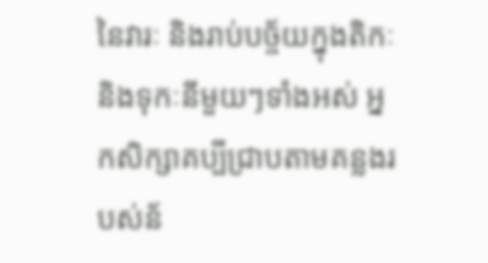នៃវារៈ និងរាប់បច្ច័យក្នុងតិកៈនិងទុកៈនីមួយៗទាំងអស់ អ្នកសិក្សាគប្បីជ្រាបតាមគន្លងរបស់ន័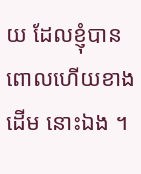យ ដែលខ្ញុំបានពោលហើយខាងដើម នោះឯង ។